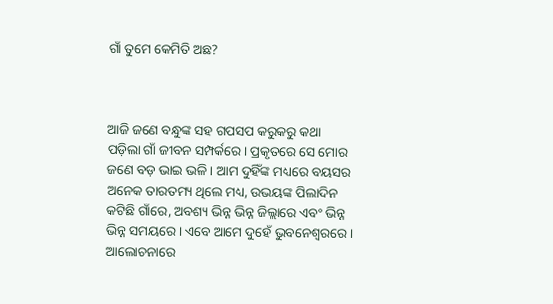ଗାଁ ତୁମେ କେମିତି ଅଛ?



ଆଜି ଜଣେ ବନ୍ଧୁଙ୍କ ସହ ଗପସପ କରୁକରୁ କଥା ପଡ଼ିଲା ଗାଁ ଜୀବନ ସମ୍ପର୍କରେ। ପ୍ରକୃତରେ ସେ ମୋର ଜଣେ ବଡ଼ ଭାଇ ଭଳି । ଆମ ଦୁହିଁଙ୍କ ମଧ୍ୟରେ ବୟସର ଅନେକ ତାରତମ୍ୟ ଥିଲେ ମଧ୍ୟ, ଉଭୟଙ୍କ ପିଲାଦିନ କଟିଛି ଗାଁରେ, ଅବଶ୍ୟ ଭିନ୍ନ ଭିନ୍ନ ଜିଲ୍ଲାରେ ଏବଂ ଭିନ୍ନ ଭିନ୍ନ ସମୟରେ । ଏବେ ଆମେ ଦୁହେଁ ଭୁବନେଶ୍ୱରରେ । ଆଲୋଚନାରେ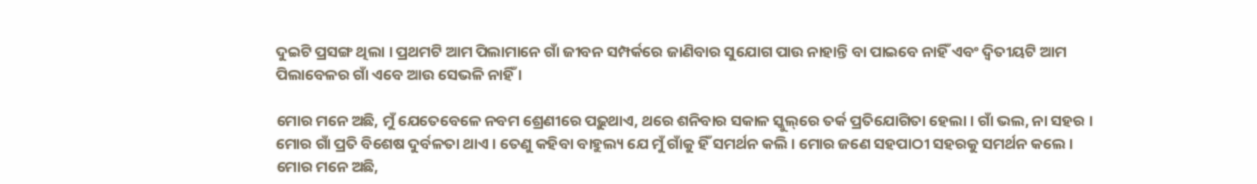ଦୁଇଟି ପ୍ରସଙ୍ଗ ଥିଲା । ପ୍ରଥମଟି ଆମ ପିଲାମାନେ ଗାଁ ଜୀବନ ସମ୍ପର୍କରେ ଜାଣିବାର ସୁଯୋଗ ପାଉ ନାହାନ୍ତି ବା ପାଇବେ ନାହିଁ ଏବଂ ଦ୍ୱିତୀୟଟି ଆମ ପିଲାବେଳର ଗାଁ ଏବେ ଆଉ ସେଭଳି ନାହିଁ ।

ମୋର ମନେ ଅଛି, ମୁଁ ଯେତେବେଳେ ନବମ ଶ୍ରେଣୀରେ ପଢ଼ୁଥାଏ, ଥରେ ଶନିବାର ସକାଳ ସ୍କୁଲ୍‌ରେ ତର୍କ ପ୍ରତିଯୋଗିତା ହେଲା । ଗାଁ ଭଲ, ନା ସହର । ମୋର ଗାଁ ପ୍ରତି ବିଶେଷ ଦୁର୍ବଳତା ଥାଏ । ତେଣୁ କହିବା ବାହୁଲ୍ୟ ଯେ ମୁଁ ଗାଁକୁ ହିଁ ସମର୍ଥନ କଲି । ମୋର ଜଣେ ସହପାଠୀ ସହରକୁ ସମର୍ଥନ କଲେ । ମୋର ମନେ ଅଛି,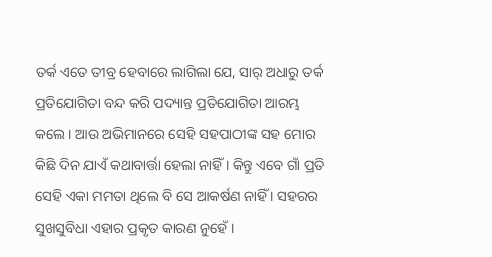ତର୍କ ଏତେ ତୀବ୍ର ହେବାରେ ଲାଗିଲା ଯେ, ସାର୍ ଅଧାରୁ ତର୍କ ପ୍ରତିଯୋଗିତା ବନ୍ଦ କରି ପଦ୍ୟାନ୍ତ ପ୍ରତିଯୋଗିତା ଆରମ୍ଭ କଲେ । ଆଉ ଅଭିମାନରେ ସେହି ସହପାଠୀଙ୍କ ସହ ମୋର କିଛି ଦିନ ଯାଏଁ କଥାବାର୍ତ୍ତା ହେଲା ନାହିଁ । କିନ୍ତୁ ଏବେ ଗାଁ ପ୍ରତି ସେହି ଏକା ମମତା ଥିଲେ ବି ସେ ଆକର୍ଷଣ ନାହିଁ । ସହରର ସୁଖସୁବିଧା ଏହାର ପ୍ରକୃତ କାରଣ ନୁହେଁ ।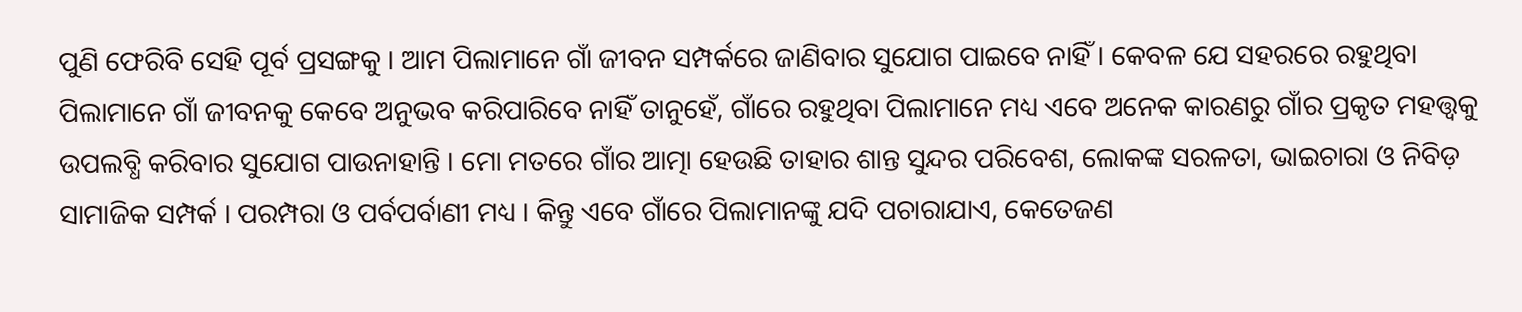ପୁଣି ଫେରିବି ସେହି ପୂର୍ବ ପ୍ରସଙ୍ଗକୁ । ଆମ ପିଲାମାନେ ଗାଁ ଜୀବନ ସମ୍ପର୍କରେ ଜାଣିବାର ସୁଯୋଗ ପାଇବେ ନାହିଁ । କେବଳ ଯେ ସହରରେ ରହୁଥିବା ପିଲାମାନେ ଗାଁ ଜୀବନକୁ କେବେ ଅନୁଭବ କରିପାରିବେ ନାହିଁ ତାନୁହେଁ, ଗାଁରେ ରହୁଥିବା ପିଲାମାନେ ମଧ୍ୟ ଏବେ ଅନେକ କାରଣରୁ ଗାଁର ପ୍ରକୃତ ମହତ୍ତ୍ୱକୁ ଉପଲବ୍ଧି କରିବାର ସୁଯୋଗ ପାଉନାହାନ୍ତି । ମୋ ମତରେ ଗାଁର ଆତ୍ମା ହେଉଛି ତାହାର ଶାନ୍ତ ସୁନ୍ଦର ପରିବେଶ, ଲୋକଙ୍କ ସରଳତା, ଭାଇଚାରା ଓ ନିବିଡ଼ ସାମାଜିକ ସମ୍ପର୍କ । ପରମ୍ପରା ଓ ପର୍ବପର୍ବାଣୀ ମଧ୍ୟ । କିନ୍ତୁ ଏବେ ଗାଁରେ ପିଲାମାନଙ୍କୁ ଯଦି ପଚାରାଯାଏ, କେତେଜଣ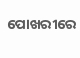ପୋଖରୀରେ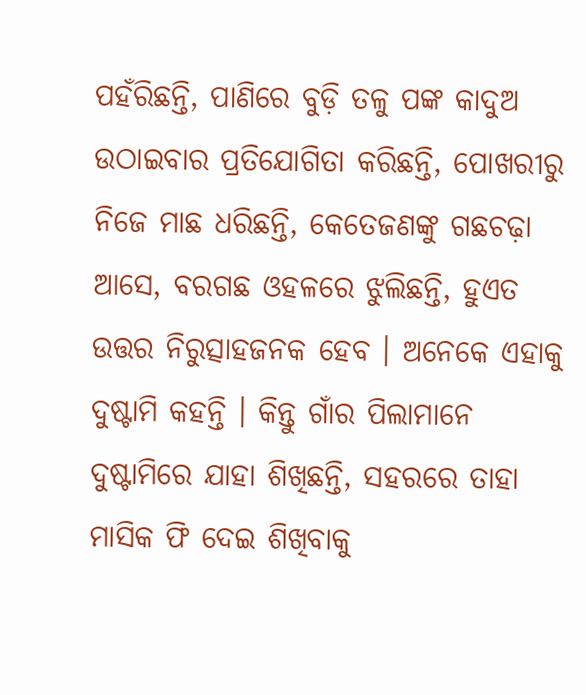ପହଁରିଛନ୍ତି, ପାଣିରେ ବୁଡ଼ି ତଳୁ ପଙ୍କ କାଦୁଅ ଉଠାଇବାର ପ୍ରତିଯୋଗିତା କରିଛନ୍ତି, ପୋଖରୀରୁ ନିଜେ ମାଛ ଧରିଛନ୍ତି, କେତେଜଣଙ୍କୁ ଗଛଚଢ଼ା ଆସେ, ବରଗଛ ଓହଳରେ ଝୁଲିଛନ୍ତି, ହୁଏତ ଉତ୍ତର ନିରୁତ୍ସାହଜନକ ହେବ । ଅନେକେ ଏହାକୁ ଦୁଷ୍ଟାମି କହନ୍ତି । କିନ୍ତୁ ଗାଁର ପିଲାମାନେ ଦୁଷ୍ଟାମିରେ ଯାହା ଶିଖିଛନ୍ତି, ସହରରେ ତାହା ମାସିକ ଫି ଦେଇ ଶିଖିବାକୁ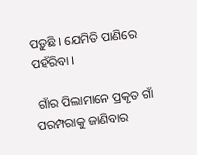ପଡ଼ୁଛି । ଯେମିତି ପାଣିରେ ପହଁରିବା ।

 ଗାଁର ପିଲାମାନେ ପ୍ରକୃତ ଗାଁ ପରମ୍ପରାକୁ ଜାଣିବାର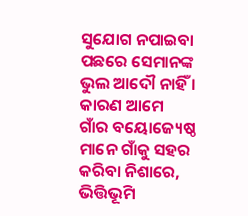ସୁଯୋଗ ନପାଇବା ପଛରେ ସେମାନଙ୍କ ଭୁଲ ଆଦୌ ନାହିଁ । କାରଣ ଆମେ ଗାଁର ବୟୋଜ୍ୟେଷ୍ଠ ମାନେ ଗାଁକୁ ସହର କରିବା ନିଶାରେ, ଭିତ୍ତିଭୂମି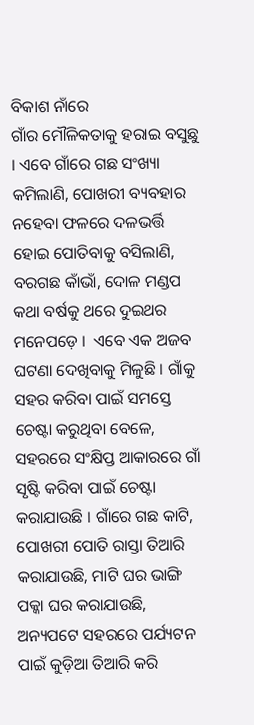ବିକାଶ ନାଁରେ
ଗାଁର ମୌଳିକତାକୁ ହରାଇ ବସୁଛୁ । ଏବେ ଗାଁରେ ଗଛ ସଂଖ୍ୟା କମିଲାଣି, ପୋଖରୀ ବ୍ୟବହାର ନହେବା ଫଳରେ ଦଳଭର୍ତ୍ତି ହୋଇ ପୋତିବାକୁ ବସିଲାଣି, ବରଗଛ କାଁଭାଁ, ଦୋଳ ମଣ୍ଡପ କଥା ବର୍ଷକୁ ଥରେ ଦୁଇଥର ମନେପଡ଼େ ।  ଏବେ ଏକ ଅଜବ ଘଟଣା ଦେଖିବାକୁ ମିଳୁଛି । ଗାଁକୁ ସହର କରିବା ପାଇଁ ସମସ୍ତେ ଚେଷ୍ଟା କରୁଥିବା ବେଳେ, ସହରରେ ସଂକ୍ଷିପ୍ତ ଆକାରରେ ଗାଁ ସୃଷ୍ଟି କରିବା ପାଇଁ ଚେଷ୍ଟା କରାଯାଉଛି । ଗାଁରେ ଗଛ କାଟି, ପୋଖରୀ ପୋତି ରାସ୍ତା ତିଆରି କରାଯାଉଛି, ମାଟି ଘର ଭାଙ୍ଗି ପକ୍କା ଘର କରାଯାଉଛି, ଅନ୍ୟପଟେ ସହରରେ ପର୍ଯ୍ୟଟନ ପାଇଁ କୁଡ଼ିଆ ତିଆରି କରି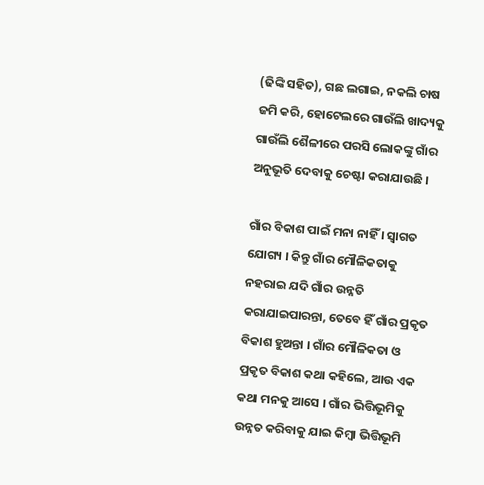(ଢିଙ୍କି ସହିତ), ଗଛ ଲଗାଇ, ନକଲି ଚାଷ ଜମି କରି, ହୋଟେଲରେ ଗାଉଁଲି ଖାଦ୍ୟକୁ ଗାଉଁଲି ଶୈଳୀରେ ପରସି ଲୋକଙ୍କୁ ଗାଁର ଅନୁଭୂତି ଦେବାକୁ ଚେଷ୍ଟା କରାଯାଉଛି ।

ଗାଁର ବିକାଶ ପାଇଁ ମନା ନାହିଁ । ସ୍ୱାଗତ ଯୋଗ୍ୟ । କିନ୍ତୁ ଗାଁର ମୌଳିକତାକୁ ନହରାଇ ଯଦି ଗାଁର ଉନ୍ନତି କରାଯାଇପାରନ୍ତା, ତେବେ ହିଁ ଗାଁର ପ୍ରକୃତ ବିକାଶ ହୁଅନ୍ତା । ଗାଁର ମୌଳିକତା ଓ ପ୍ରକୃତ ବିକାଶ କଥା କହିଲେ, ଆଉ ଏକ କଥା ମନକୁ ଆସେ । ଗାଁର ଭିତ୍ତିଭୂମିକୁ ଉନ୍ନତ କରିବାକୁ ଯାଇ କିମ୍ବା ଭିତ୍ତିଭୂମି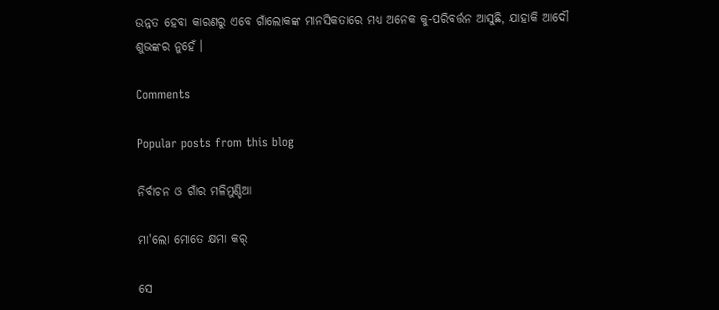ଉନ୍ନତ ହେବା କାରଣରୁ ଏବେ ଗାଁଲୋକଙ୍କ ମାନସିକତାରେ ମଧ୍ୟ ଅନେକ କୁ-ପରିବର୍ତ୍ତନ ଆସୁଛି, ଯାହାକି ଆଦୌ ଶୁଭଙ୍କର ନୁହେଁ ।

Comments

Popular posts from this blog

ନିର୍ବାଚନ ଓ ଗାଁର ମଳିମୁଣ୍ଡିଆ

ମା'ଲୋ ମୋତେ କ୍ଷମା କର୍

ସେ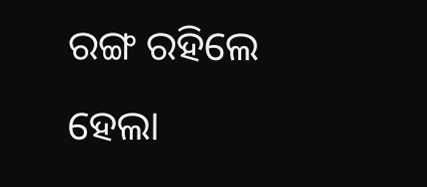ରଙ୍ଗ ରହିଲେ ହେଲା